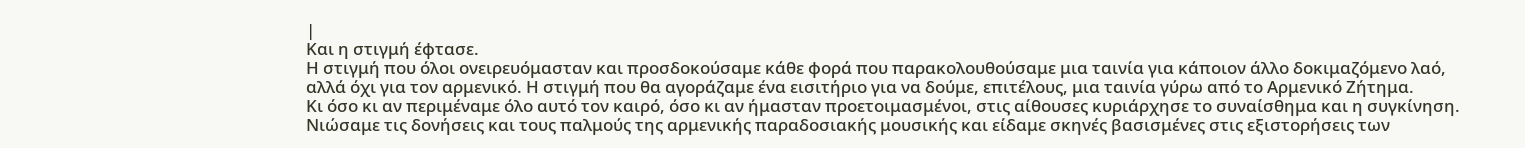|
Και η στιγμή έφτασε.
Η στιγμή που όλοι ονειρευόμασταν και προσδοκούσαμε κάθε φορά που παρακολουθούσαμε μια ταινία για κάποιον άλλο δοκιμαζόμενο λαό, αλλά όχι για τον αρμενικό. Η στιγμή που θα αγοράζαμε ένα εισιτήριο για να δούμε, επιτέλους, μια ταινία γύρω από το Αρμενικό Ζήτημα.
Κι όσο κι αν περιμέναμε όλο αυτό τον καιρό, όσο κι αν ήμασταν προετοιμασμένοι, στις αίθουσες κυριάρχησε το συναίσθημα και η συγκίνηση. Νιώσαμε τις δονήσεις και τους παλμούς της αρμενικής παραδοσιακής μουσικής και είδαμε σκηνές βασισμένες στις εξιστορήσεις των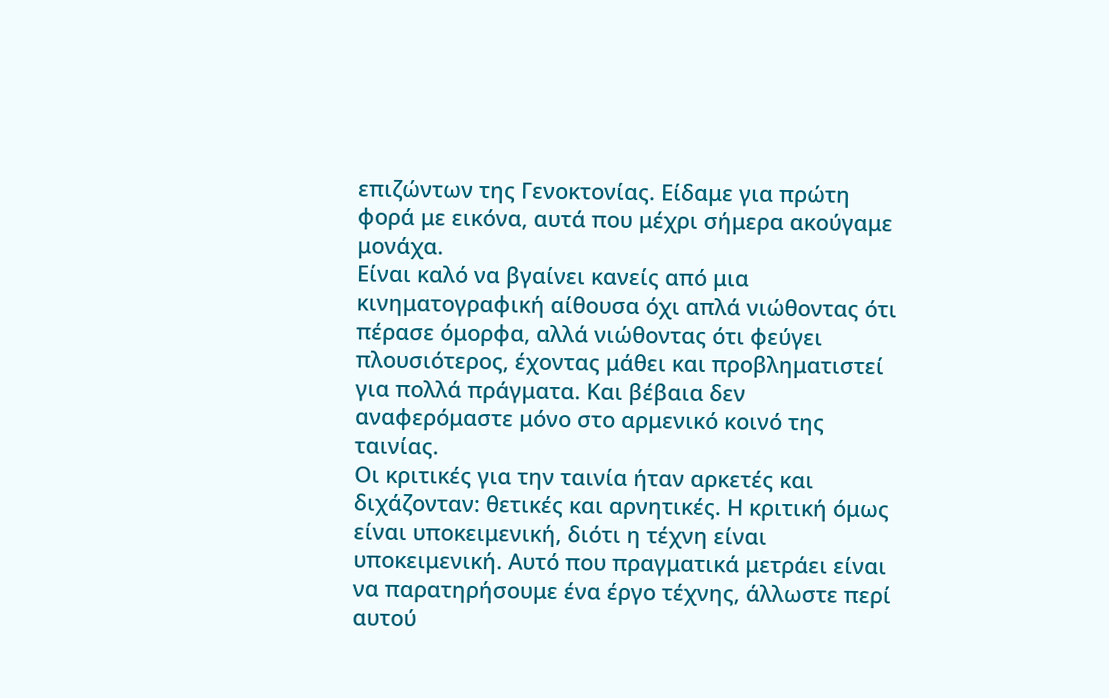επιζώντων της Γενοκτονίας. Είδαμε για πρώτη φορά με εικόνα, αυτά που μέχρι σήμερα ακούγαμε μονάχα.
Είναι καλό να βγαίνει κανείς από μια κινηματογραφική αίθουσα όχι απλά νιώθοντας ότι πέρασε όμορφα, αλλά νιώθοντας ότι φεύγει πλουσιότερος, έχοντας μάθει και προβληματιστεί για πολλά πράγματα. Και βέβαια δεν αναφερόμαστε μόνο στο αρμενικό κοινό της ταινίας.
Οι κριτικές για την ταινία ήταν αρκετές και διχάζονταν: θετικές και αρνητικές. Η κριτική όμως είναι υποκειμενική, διότι η τέχνη είναι υποκειμενική. Αυτό που πραγματικά μετράει είναι να παρατηρήσουμε ένα έργο τέχνης, άλλωστε περί αυτού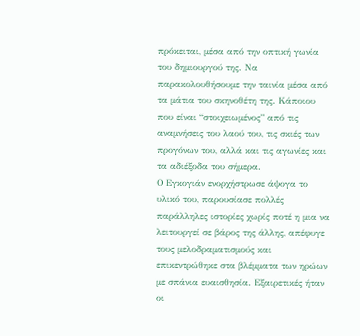πρόκειται, μέσα από την οπτική γωνία του δημιουργού της. Να παρακολουθήσουμε την ταινία μέσα από τα μάτια του σκηνοθέτη της. Κάποιου που είναι “στοιχειωμένος” από τις αναμνήσεις του λαού του, τις σκιές των προγόνων του, αλλά και τις αγωνίες και τα αδιέξοδα του σήμερα.
Ο Εγκογιάν ενορχήστρωσε άψογα το υλικό του, παρουσίασε πολλές παράλληλες ιστορίες χωρίς ποτέ η μια να λειτουργεί σε βάρος της άλλης, απέφυγε τους μελοδραματισμούς και επικεντρώθηκε στα βλέμματα των ηρώων με σπάνια ευαισθησία. Εξαιρετικές ήταν οι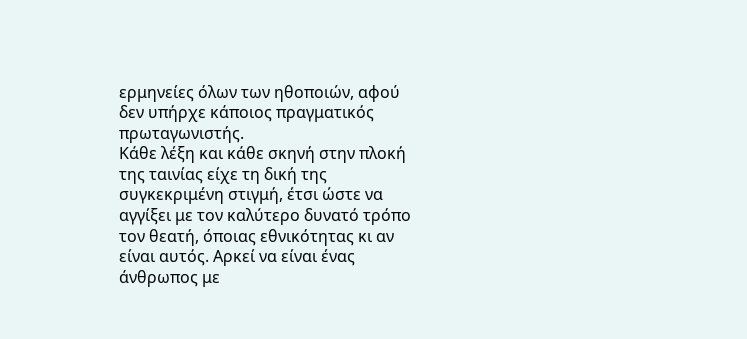ερμηνείες όλων των ηθοποιών, αφού δεν υπήρχε κάποιος πραγματικός πρωταγωνιστής.
Κάθε λέξη και κάθε σκηνή στην πλοκή της ταινίας είχε τη δική της συγκεκριμένη στιγμή, έτσι ώστε να αγγίξει με τον καλύτερο δυνατό τρόπο τον θεατή, όποιας εθνικότητας κι αν είναι αυτός. Αρκεί να είναι ένας άνθρωπος με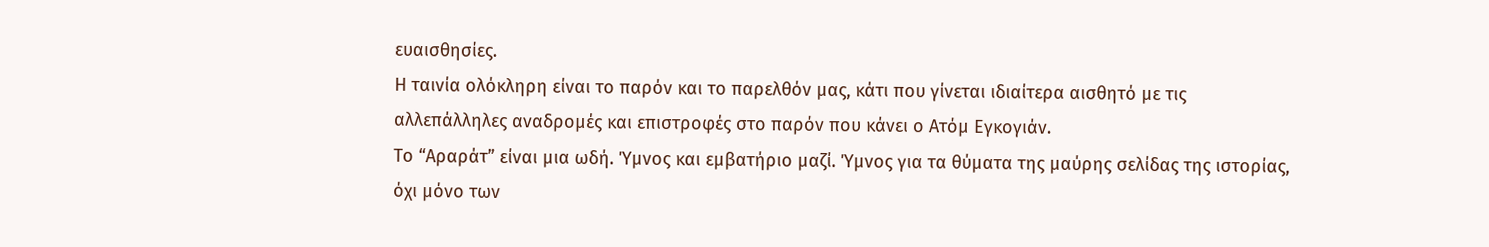ευαισθησίες.
Η ταινία ολόκληρη είναι το παρόν και το παρελθόν μας, κάτι που γίνεται ιδιαίτερα αισθητό με τις αλλεπάλληλες αναδρομές και επιστροφές στο παρόν που κάνει ο Ατόμ Εγκογιάν.
Το “Αραράτ” είναι μια ωδή. Ύμνος και εμβατήριο μαζί. Ύμνος για τα θύματα της μαύρης σελίδας της ιστορίας, όχι μόνο των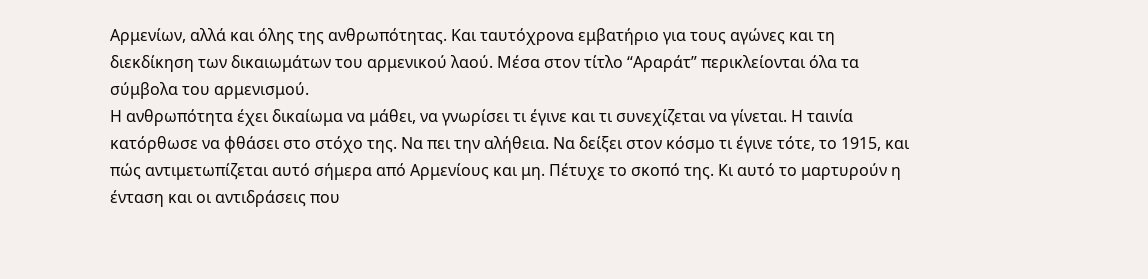Αρμενίων, αλλά και όλης της ανθρωπότητας. Και ταυτόχρονα εμβατήριο για τους αγώνες και τη διεκδίκηση των δικαιωμάτων του αρμενικού λαού. Μέσα στον τίτλο “Αραράτ” περικλείονται όλα τα σύμβολα του αρμενισμού.
Η ανθρωπότητα έχει δικαίωμα να μάθει, να γνωρίσει τι έγινε και τι συνεχίζεται να γίνεται. Η ταινία κατόρθωσε να φθάσει στο στόχο της. Να πει την αλήθεια. Να δείξει στον κόσμο τι έγινε τότε, το 1915, και πώς αντιμετωπίζεται αυτό σήμερα από Αρμενίους και μη. Πέτυχε το σκοπό της. Κι αυτό το μαρτυρούν η ένταση και οι αντιδράσεις που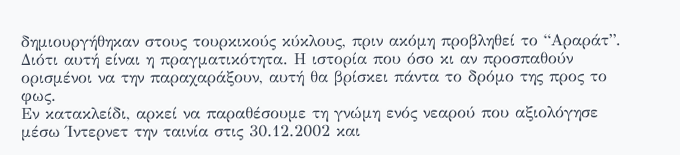δημιουργήθηκαν στους τουρκικούς κύκλους, πριν ακόμη προβληθεί το “Αραράτ”. Διότι αυτή είναι η πραγματικότητα. Η ιστορία που όσο κι αν προσπαθούν ορισμένοι να την παραχαράξουν, αυτή θα βρίσκει πάντα το δρόμο της προς το φως.
Εν κατακλείδι, αρκεί να παραθέσουμε τη γνώμη ενός νεαρού που αξιολόγησε μέσω Ίντερνετ την ταινία στις 30.12.2002 και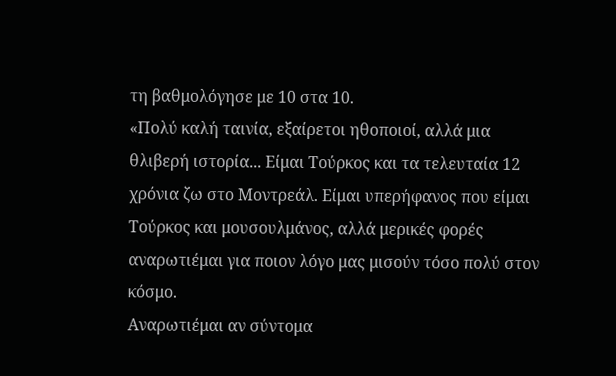τη βαθμολόγησε με 10 στα 10.
«Πολύ καλή ταινία, εξαίρετοι ηθοποιοί, αλλά μια θλιβερή ιστορία... Είμαι Τούρκος και τα τελευταία 12 χρόνια ζω στο Μοντρεάλ. Είμαι υπερήφανος που είμαι Τούρκος και μουσουλμάνος, αλλά μερικές φορές αναρωτιέμαι για ποιον λόγο μας μισούν τόσο πολύ στον κόσμο.
Αναρωτιέμαι αν σύντομα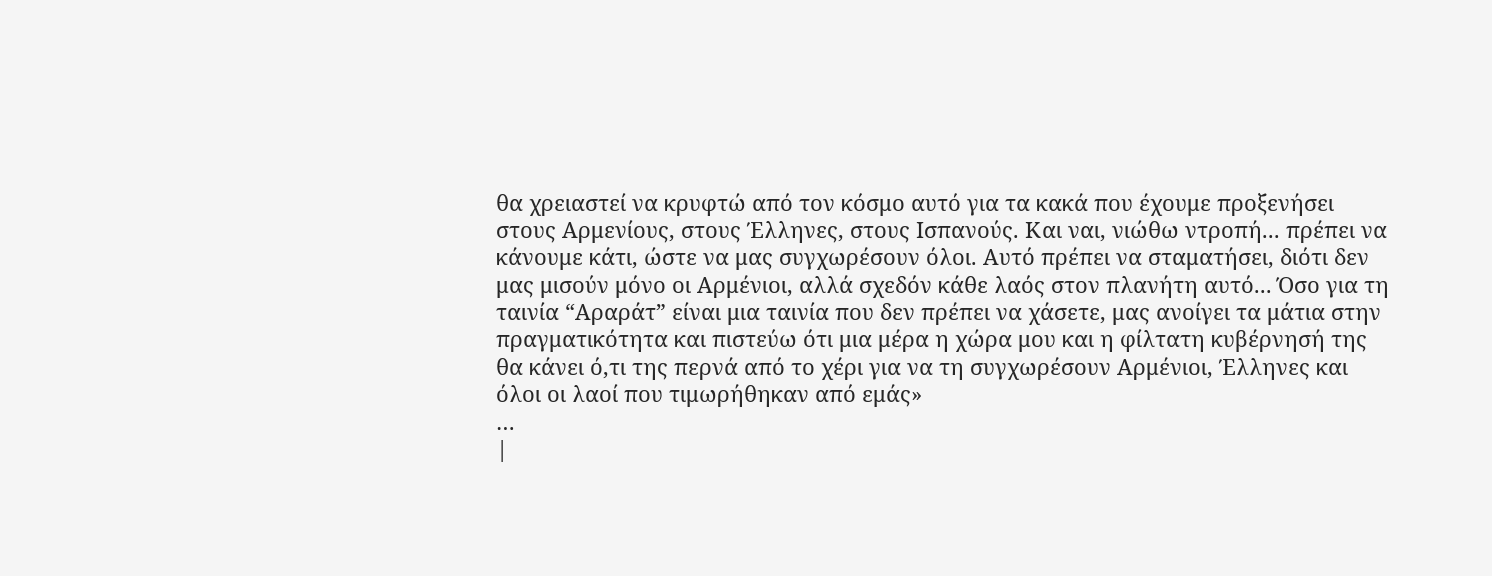θα χρειαστεί να κρυφτώ από τον κόσμο αυτό για τα κακά που έχουμε προξενήσει στους Αρμενίους, στους Έλληνες, στους Ισπανούς. Και ναι, νιώθω ντροπή... πρέπει να κάνουμε κάτι, ώστε να μας συγχωρέσουν όλοι. Αυτό πρέπει να σταματήσει, διότι δεν μας μισούν μόνο οι Αρμένιοι, αλλά σχεδόν κάθε λαός στον πλανήτη αυτό... Όσο για τη ταινία “Αραράτ” είναι μια ταινία που δεν πρέπει να χάσετε, μας ανοίγει τα μάτια στην πραγματικότητα και πιστεύω ότι μια μέρα η χώρα μου και η φίλτατη κυβέρνησή της θα κάνει ό,τι της περνά από το χέρι για να τη συγχωρέσουν Αρμένιοι, Έλληνες και όλοι οι λαοί που τιμωρήθηκαν από εμάς»
…
|